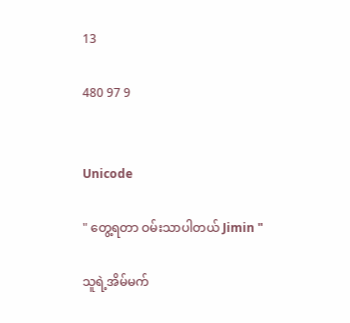13

480 97 9


Unicode

" တွေ့ရတာ ဝမ်းသာပါတယ် Jimin "

သူရဲ့အိမ်မက်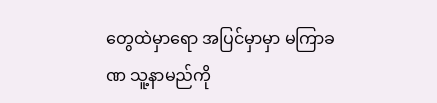တွေထဲမှာရော အပြင်မှာမှာ မကြာခဏ သူ့နာမည်ကို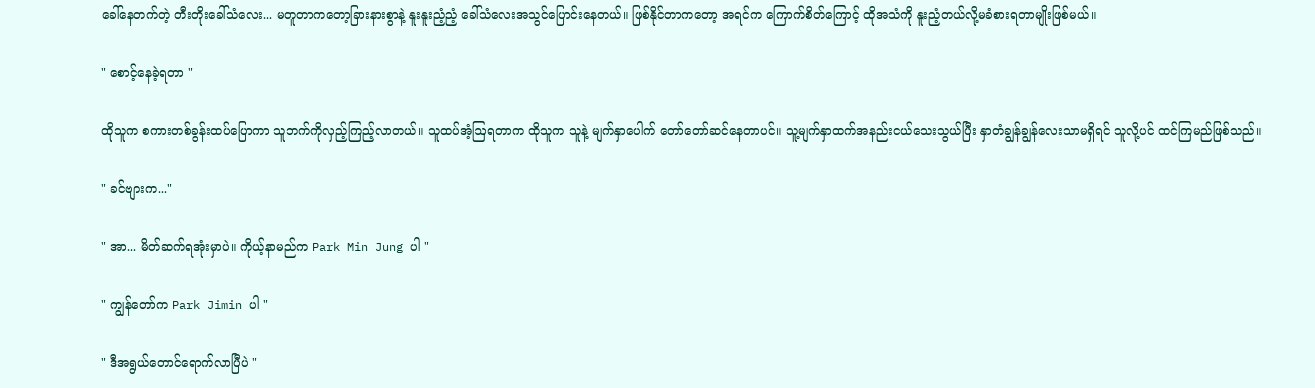ခေါ်နေတက်တဲ့ တီးတိုးခေါ်သံလေး... မတူတာကတော့ခြားနားစွာနဲ့ နူးနူးညံ့ညံ့ ခေါ်သံလေးအသွင်ပြောင်းနေတယ်။ ဖြစ်နိုင်တာကတော့ အရင်က ကြောက်စိတ်ကြောင့် ထိုအသံကို နူးညံ့တယ်လို့မခံစားရတာမျိုးဖြစ်မယ်။

" စောင့်နေခဲ့ရတာ "

ထိုသူက စကားတစ်ခွန်းထပ်ပြောကာ သူဘက်ကိုလှည့်ကြည့်လာတယ်။ သူထပ်အံ့ဩရတာက ထိုသူက သူနဲ့ မျက်နှာပေါက် တော်တော်ဆင်နေတာပင်။ သူ့မျက်နှာထက်အနည်းငယ်သေးသွယ်ပြီး နှာတံချွန်ချွန်လေးသာမရှိရင် သူလို့ပင် ထင်ကြမည်ဖြစ်သည်။

" ခင်ဗျားက..."

" အာ... မိတ်ဆက်ရအုံးမှာပဲ။ ကိုယ့်နာမည်က Park Min Jung ပါ "

" ကျွန်တော်က Park Jimin ပါ "

" ဒီအရွယ်တောင်ရောက်လာပြီပဲ "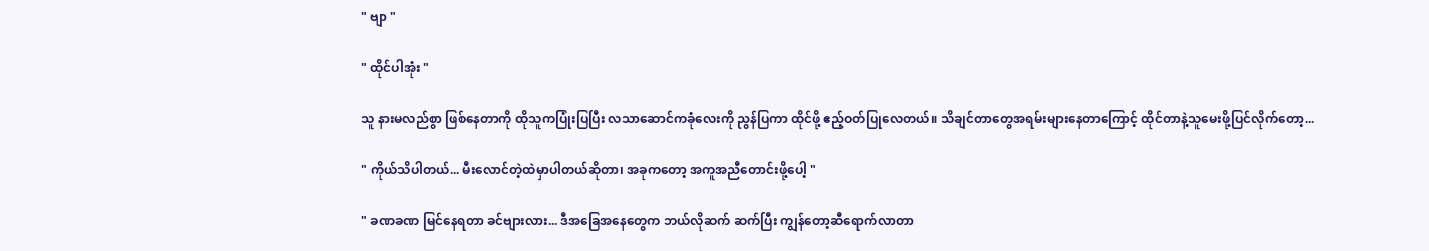" ဗျာ "

" ထိုင်ပါအုံး "

သူ နားမလည်စွာ ဖြစ်နေတာကို ထိုသူကပြုံးပြပြီး လသာဆောင်ကခုံလေးကို ညွန်ပြကာ ထိုင်ဖို့ ဧည့်ဝတ်ပြုလေတယ်။ သိချင်တာတွေအရမ်းများနေတာကြောင့် ထိုင်တာနဲ့သူမေးဖို့ပြင်လိုက်တော့...

" ကိုယ်သိပါတယ်... မီးလောင်တဲ့ထဲမှာပါတယ်ဆိုတာ၊ အခုကတော့ အကူအညီတောင်းဖို့ပေါ့ "

" ခဏခဏ မြင်နေရတာ ခင်ဗျားလား... ဒီအခြေအနေတွေက ဘယ်လိုဆက် ဆက်ပြီး ကျွန်တော့ဆီရောက်လာတာ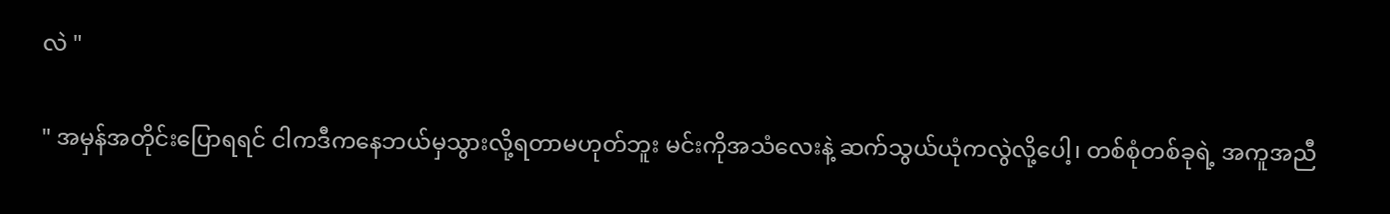လဲ "

" အမှန်အတိုင်းပြောရရင် ငါကဒီကနေဘယ်မှသွားလို့ရတာမဟုတ်ဘူး မင်းကိုအသံလေးနဲ့ ဆက်သွယ်ယုံကလွဲလို့ပေါ့၊ တစ်စုံတစ်ခုရဲ့ အကူအညီ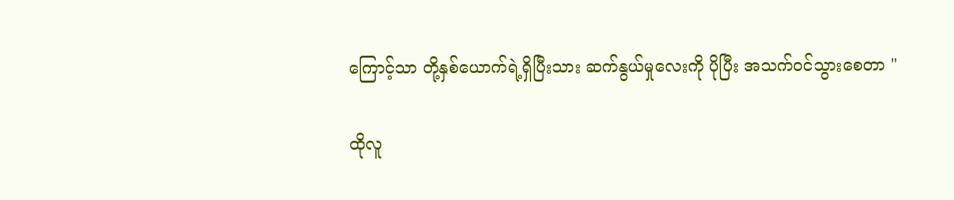ကြောင့်သာ တို့နှစ်ယောက်ရဲ့ရှိပြီးသား ဆက်နွယ်မှုလေးကို ပိုပြီး အသက်ဝင်သွားစေတာ "

ထိုလူ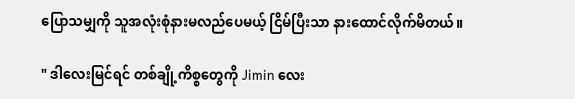ပြောသမျှကို သူအလုံးစုံနားမလည်ပေမယ့် ငြိမ်ပြီးသာ နားထောင်လိုက်မိတယ်။

" ဒါလေးမြင်ရင် တစ်ချို့ကိစ္စတွေကို Jimin လေး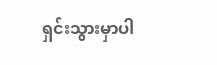ရှင်းသွားမှာပါ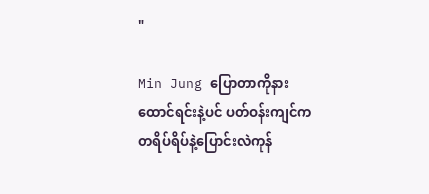"

Min Jung ပြောတာကိုနားထောင်ရင်းနဲ့ပင် ပတ်ဝန်းကျင်က တရိပ်ရိပ်နဲ့ပြောင်းလဲကုန်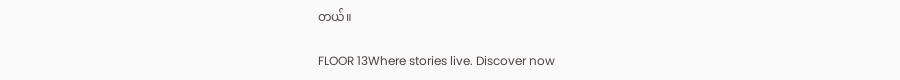တယ်။

FLOOR 13Where stories live. Discover now